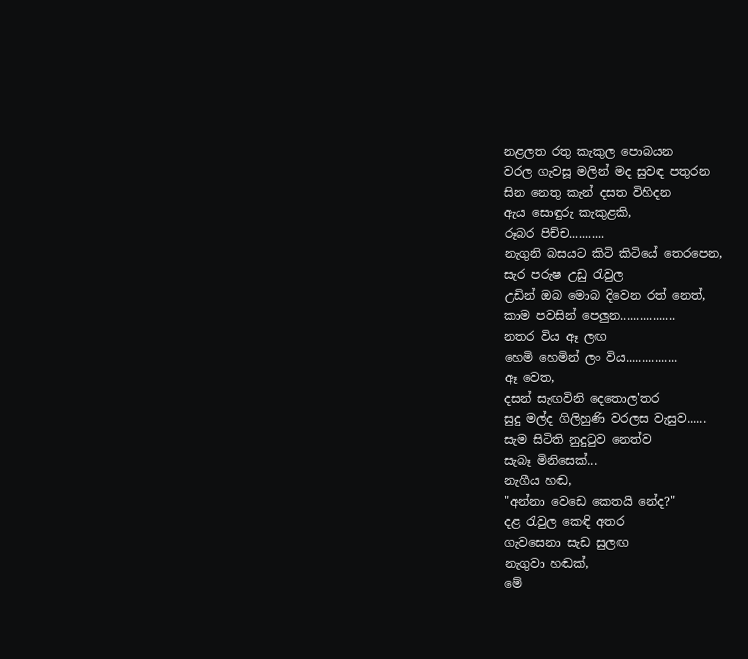නළලත රතු කැකුල පොබයන
වරල ගැවසූ මලින් මද සුවඳ පතුරන
සින නෙතු කැන් දසත විහිදන
ඇය සොඳුරු කැකුළකි,
රූබර පිච්ච...........
නැගුනි බසයට කිටි කිටියේ තෙරපෙන,
සැර පරුෂ උඩු රැවුල
උඩින් ඔබ මොබ දිවෙන රත් නෙත්,
කාම පවසින් පෙලුන.................
නතර විය ඈ ලඟ
හෙමි හෙමින් ලං විය................
ඈ වෙත,
දසන් සැඟවිනි දෙතොල'තර
සුදු මල්ද ගිලිහුණි වරලස වැසුව......
සැම සිටිති නුදුටුව නෙත්ව
සැබෑ මිනිසෙක්...
නැගීය හඬ,
"අන්නා වෙඩෙ කෙතයි නේද?"
දළ රැවුල කෙඳි අතර
ගැවසෙනා සැඩ සුලඟ
නැගුවා හඬක්,
මේ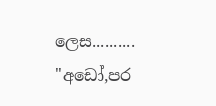ලෙස..........
"අඩෝ,පර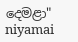දෙමළා"
niyamai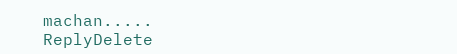machan.....
ReplyDelete